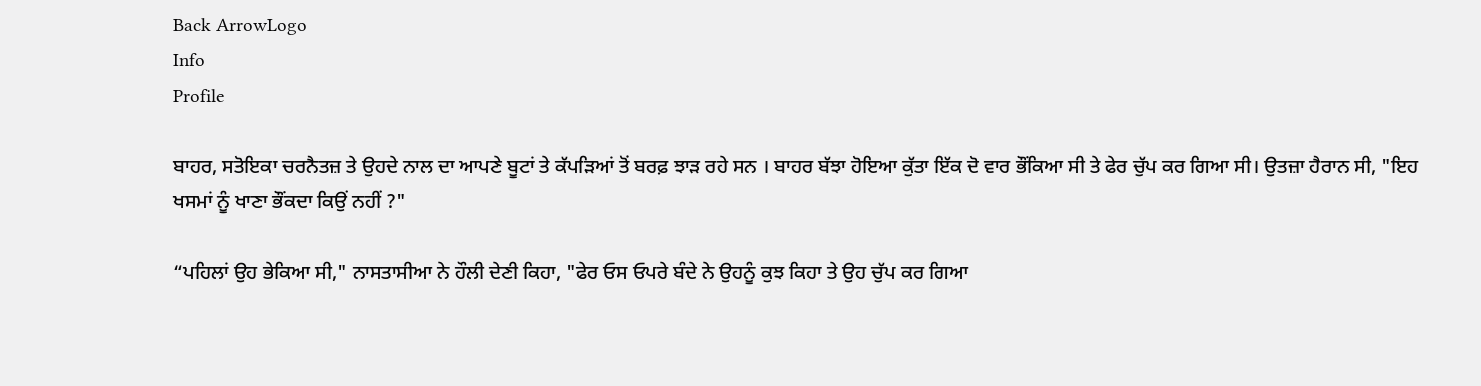Back ArrowLogo
Info
Profile

ਬਾਹਰ, ਸਤੋਇਕਾ ਚਰਨੈਤਜ਼ ਤੇ ਉਹਦੇ ਨਾਲ ਦਾ ਆਪਣੇ ਬੂਟਾਂ ਤੇ ਕੱਪੜਿਆਂ ਤੋਂ ਬਰਫ਼ ਝਾੜ ਰਹੇ ਸਨ । ਬਾਹਰ ਬੱਝਾ ਹੋਇਆ ਕੁੱਤਾ ਇੱਕ ਦੋ ਵਾਰ ਭੌਂਕਿਆ ਸੀ ਤੇ ਫੇਰ ਚੁੱਪ ਕਰ ਗਿਆ ਸੀ। ਉਤਜ਼ਾ ਹੈਰਾਨ ਸੀ, "ਇਹ ਖਸਮਾਂ ਨੂੰ ਖਾਣਾ ਭੌਂਕਦਾ ਕਿਉਂ ਨਹੀਂ ?"

“ਪਹਿਲਾਂ ਉਹ ਭੇਕਿਆ ਸੀ," ਨਾਸਤਾਸੀਆ ਨੇ ਹੌਲੀ ਦੇਣੀ ਕਿਹਾ, "ਫੇਰ ਓਸ ਓਪਰੇ ਬੰਦੇ ਨੇ ਉਹਨੂੰ ਕੁਝ ਕਿਹਾ ਤੇ ਉਹ ਚੁੱਪ ਕਰ ਗਿਆ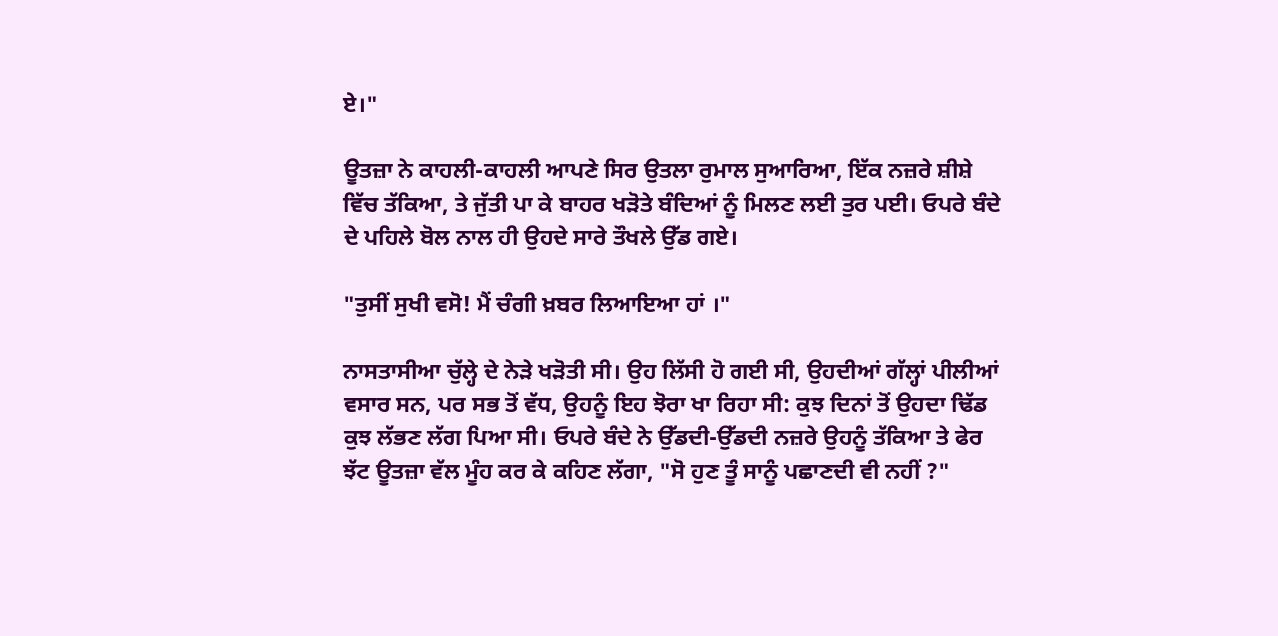ਏ।"

ਊਤਜ਼ਾ ਨੇ ਕਾਹਲੀ-ਕਾਹਲੀ ਆਪਣੇ ਸਿਰ ਉਤਲਾ ਰੁਮਾਲ ਸੁਆਰਿਆ, ਇੱਕ ਨਜ਼ਰੇ ਸ਼ੀਸ਼ੇ ਵਿੱਚ ਤੱਕਿਆ, ਤੇ ਜੁੱਤੀ ਪਾ ਕੇ ਬਾਹਰ ਖੜੋਤੇ ਬੰਦਿਆਂ ਨੂੰ ਮਿਲਣ ਲਈ ਤੁਰ ਪਈ। ਓਪਰੇ ਬੰਦੇ ਦੇ ਪਹਿਲੇ ਬੋਲ ਨਾਲ ਹੀ ਉਹਦੇ ਸਾਰੇ ਤੌਖਲੇ ਉੱਡ ਗਏ।

"ਤੁਸੀਂ ਸੁਖੀ ਵਸੋ! ਮੈਂ ਚੰਗੀ ਖ਼ਬਰ ਲਿਆਇਆ ਹਾਂ ।"

ਨਾਸਤਾਸੀਆ ਚੁੱਲ੍ਹੇ ਦੇ ਨੇੜੇ ਖੜੋਤੀ ਸੀ। ਉਹ ਲਿੱਸੀ ਹੋ ਗਈ ਸੀ, ਉਹਦੀਆਂ ਗੱਲ੍ਹਾਂ ਪੀਲੀਆਂ ਵਸਾਰ ਸਨ, ਪਰ ਸਭ ਤੋਂ ਵੱਧ, ਉਹਨੂੰ ਇਹ ਝੋਰਾ ਖਾ ਰਿਹਾ ਸੀ: ਕੁਝ ਦਿਨਾਂ ਤੋਂ ਉਹਦਾ ਢਿੱਡ ਕੁਝ ਲੱਭਣ ਲੱਗ ਪਿਆ ਸੀ। ਓਪਰੇ ਬੰਦੇ ਨੇ ਉੱਡਦੀ-ਉੱਡਦੀ ਨਜ਼ਰੇ ਉਹਨੂੰ ਤੱਕਿਆ ਤੇ ਫੇਰ ਝੱਟ ਊਤਜ਼ਾ ਵੱਲ ਮੂੰਹ ਕਰ ਕੇ ਕਹਿਣ ਲੱਗਾ, "ਸੋ ਹੁਣ ਤੂੰ ਸਾਨੂੰ ਪਛਾਣਦੀ ਵੀ ਨਹੀਂ ?"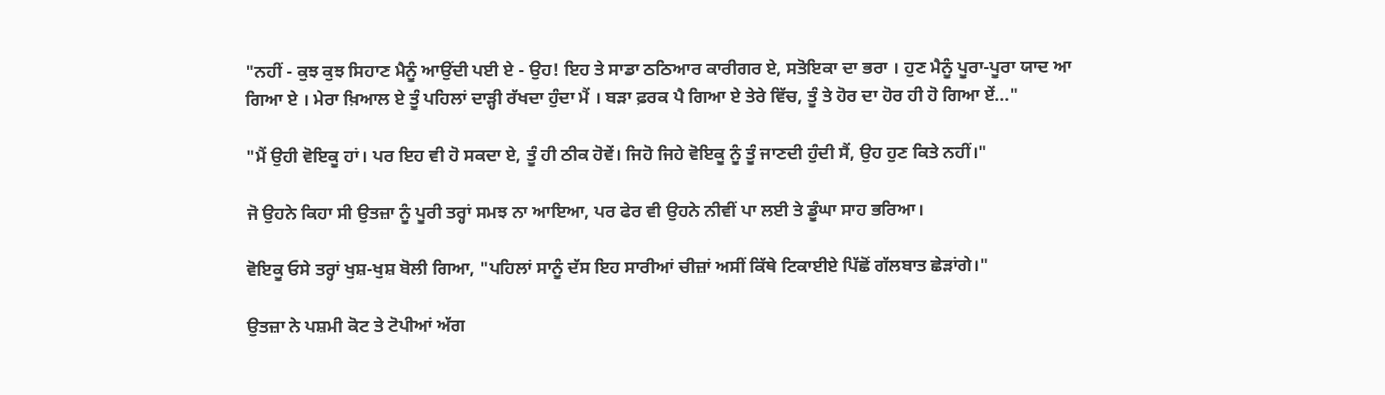"ਨਹੀਂ - ਕੁਝ ਕੁਝ ਸਿਹਾਣ ਮੈਨੂੰ ਆਉਂਦੀ ਪਈ ਏ - ਉਹ! ਇਹ ਤੇ ਸਾਡਾ ਠਠਿਆਰ ਕਾਰੀਗਰ ਏ, ਸਤੋਇਕਾ ਦਾ ਭਰਾ । ਹੁਣ ਮੈਨੂੰ ਪੂਰਾ-ਪੂਰਾ ਯਾਦ ਆ ਗਿਆ ਏ । ਮੇਰਾ ਖ਼ਿਆਲ ਏ ਤੂੰ ਪਹਿਲਾਂ ਦਾੜ੍ਹੀ ਰੱਖਦਾ ਹੁੰਦਾ ਮੈਂ । ਬੜਾ ਫ਼ਰਕ ਪੈ ਗਿਆ ਏ ਤੇਰੇ ਵਿੱਚ, ਤੂੰ ਤੇ ਹੋਰ ਦਾ ਹੋਰ ਹੀ ਹੋ ਗਿਆ ਏਂ..."

"ਮੈਂ ਉਹੀ ਵੋਇਕੂ ਹਾਂ। ਪਰ ਇਹ ਵੀ ਹੋ ਸਕਦਾ ਏ, ਤੂੰ ਹੀ ਠੀਕ ਹੋਵੇਂ। ਜਿਹੋ ਜਿਹੇ ਵੋਇਕੂ ਨੂੰ ਤੂੰ ਜਾਣਦੀ ਹੁੰਦੀ ਸੈਂ, ਉਹ ਹੁਣ ਕਿਤੇ ਨਹੀਂ।"

ਜੋ ਉਹਨੇ ਕਿਹਾ ਸੀ ਉਤਜ਼ਾ ਨੂੰ ਪੂਰੀ ਤਰ੍ਹਾਂ ਸਮਝ ਨਾ ਆਇਆ, ਪਰ ਫੇਰ ਵੀ ਉਹਨੇ ਨੀਵੀਂ ਪਾ ਲਈ ਤੇ ਡੂੰਘਾ ਸਾਹ ਭਰਿਆ।

ਵੋਇਕੂ ਓਸੇ ਤਰ੍ਹਾਂ ਖੁਸ਼-ਖੁਸ਼ ਬੋਲੀ ਗਿਆ, "ਪਹਿਲਾਂ ਸਾਨੂੰ ਦੱਸ ਇਹ ਸਾਰੀਆਂ ਚੀਜ਼ਾਂ ਅਸੀਂ ਕਿੱਥੇ ਟਿਕਾਈਏ ਪਿੱਛੋਂ ਗੱਲਬਾਤ ਛੇੜਾਂਗੇ।"

ਉਤਜ਼ਾ ਨੇ ਪਸ਼ਮੀ ਕੋਟ ਤੇ ਟੋਪੀਆਂ ਅੱਗ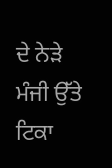ਦੇ ਨੇੜੇ ਮੰਜੀ ਉੱਤੇ ਟਿਕਾ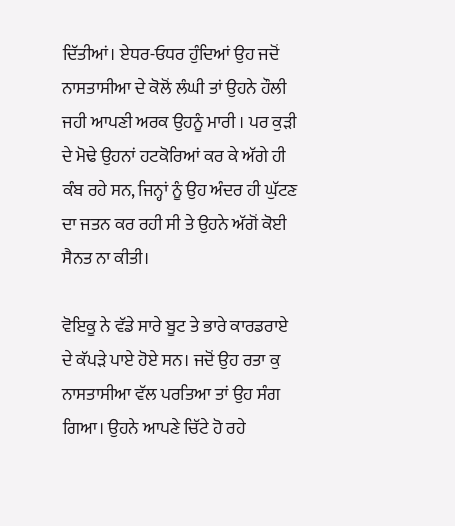ਦਿੱਤੀਆਂ। ਏਧਰ-ਓਧਰ ਹੁੰਦਿਆਂ ਉਹ ਜਦੋਂ ਨਾਸਤਾਸੀਆ ਦੇ ਕੋਲੋਂ ਲੰਘੀ ਤਾਂ ਉਹਨੇ ਹੌਲੀ ਜਹੀ ਆਪਣੀ ਅਰਕ ਉਹਨੂੰ ਮਾਰੀ । ਪਰ ਕੁੜੀ ਦੇ ਮੋਢੇ ਉਹਨਾਂ ਹਟਕੋਰਿਆਂ ਕਰ ਕੇ ਅੱਗੇ ਹੀ ਕੰਬ ਰਹੇ ਸਨ, ਜਿਨ੍ਹਾਂ ਨੂੰ ਉਹ ਅੰਦਰ ਹੀ ਘੁੱਟਣ ਦਾ ਜਤਨ ਕਰ ਰਹੀ ਸੀ ਤੇ ਉਹਨੇ ਅੱਗੋਂ ਕੋਈ ਸੈਨਤ ਨਾ ਕੀਤੀ।

ਵੋਇਕੂ ਨੇ ਵੱਡੇ ਸਾਰੇ ਬੂਟ ਤੇ ਭਾਰੇ ਕਾਰਡਰਾਏ ਦੇ ਕੱਪੜੇ ਪਾਏ ਹੋਏ ਸਨ। ਜਦੋਂ ਉਹ ਰਤਾ ਕੁ ਨਾਸਤਾਸੀਆ ਵੱਲ ਪਰਤਿਆ ਤਾਂ ਉਹ ਸੰਗ ਗਿਆ। ਉਹਨੇ ਆਪਣੇ ਚਿੱਟੇ ਹੋ ਰਹੇ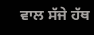ਵਾਲ ਸੱਜੇ ਹੱਥ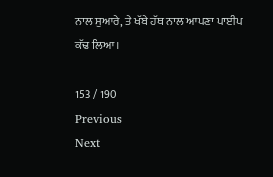ਨਾਲ ਸੁਆਰੇ, ਤੇ ਖੱਬੇ ਹੱਥ ਨਾਲ ਆਪਣਾ ਪਾਈਪ ਕੱਢ ਲਿਆ।

153 / 190
Previous
Next